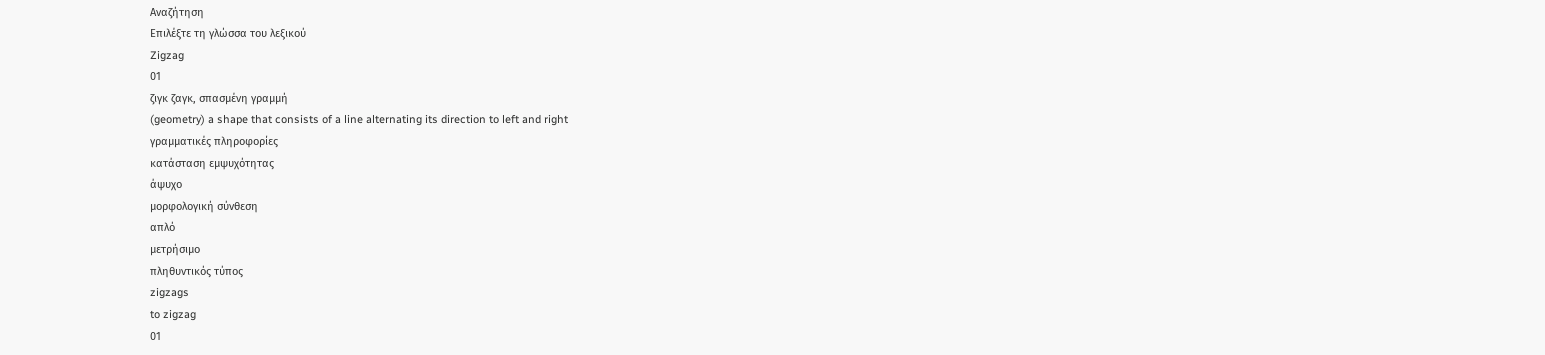Αναζήτηση
Επιλέξτε τη γλώσσα του λεξικού
Zigzag
01
ζιγκ ζαγκ, σπασμένη γραμμή
(geometry) a shape that consists of a line alternating its direction to left and right
γραμματικές πληροφορίες
κατάσταση εμψυχότητας
άψυχο
μορφολογική σύνθεση
απλό
μετρήσιμο
πληθυντικός τύπος
zigzags
to zigzag
01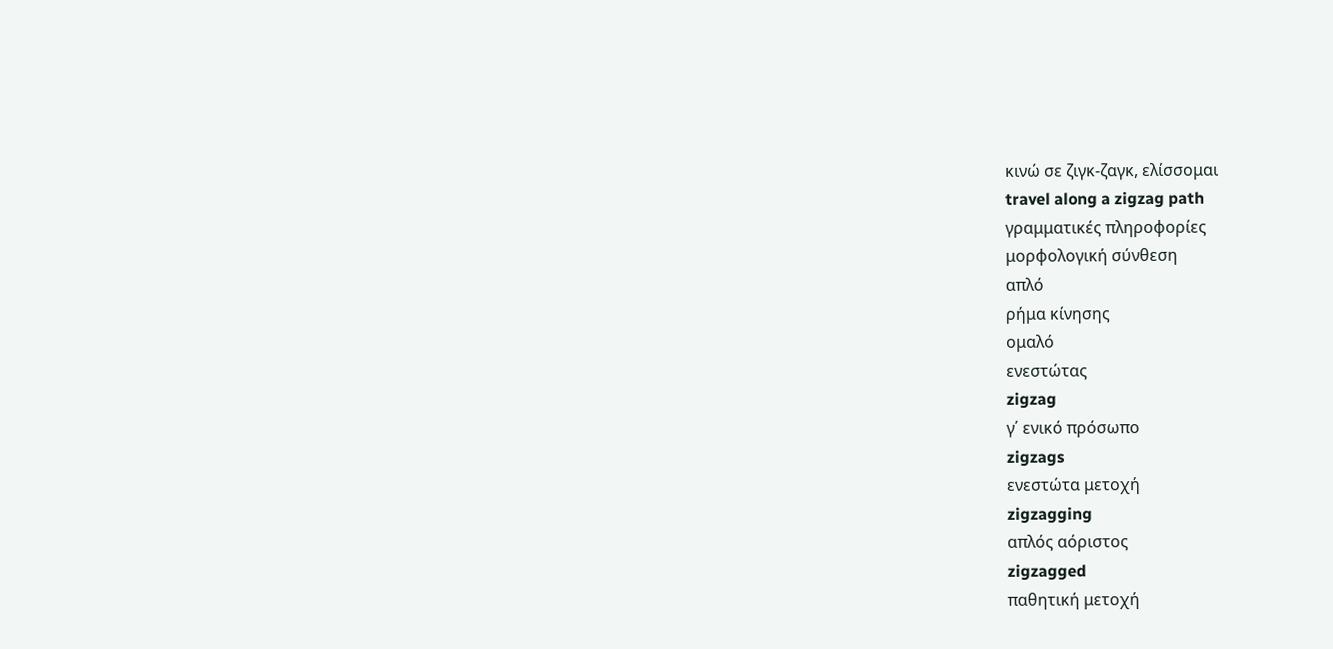κινώ σε ζιγκ-ζαγκ, ελίσσομαι
travel along a zigzag path
γραμματικές πληροφορίες
μορφολογική σύνθεση
απλό
ρήμα κίνησης
ομαλό
ενεστώτας
zigzag
γ΄ ενικό πρόσωπο
zigzags
ενεστώτα μετοχή
zigzagging
απλός αόριστος
zigzagged
παθητική μετοχή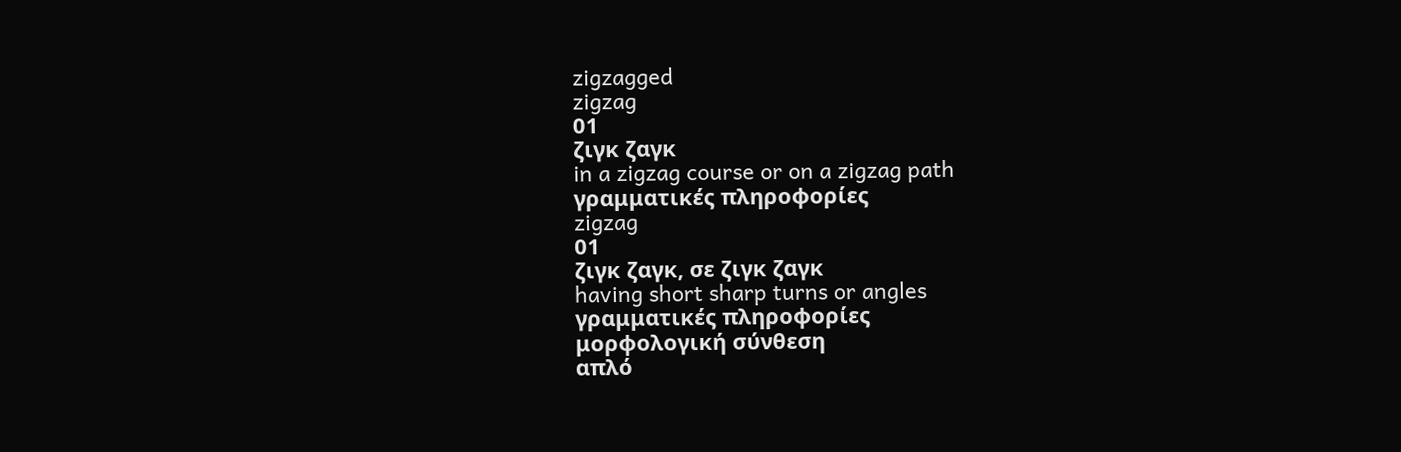zigzagged
zigzag
01
ζιγκ ζαγκ
in a zigzag course or on a zigzag path
γραμματικές πληροφορίες
zigzag
01
ζιγκ ζαγκ, σε ζιγκ ζαγκ
having short sharp turns or angles
γραμματικές πληροφορίες
μορφολογική σύνθεση
απλό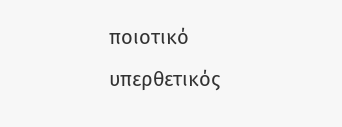ποιοτικό
υπερθετικός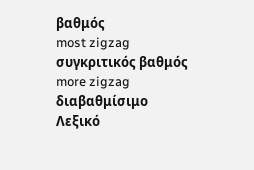βαθμός
most zigzag
συγκριτικός βαθμός
more zigzag
διαβαθμίσιμο
Λεξικό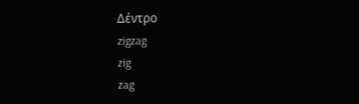Δέντρο
zigzag
zig
zag